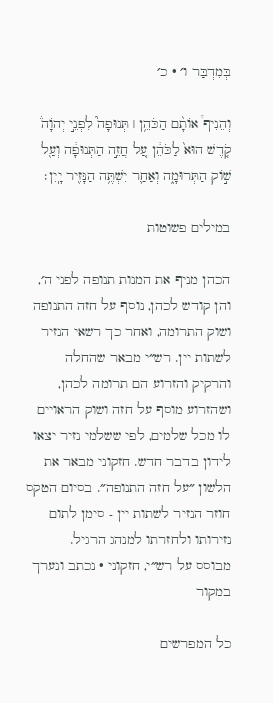בְּמִדְבַּר ו׳ · כ׳

וְהֵנִיף֩ אוֹתָ֨ם הַכֹּהֵ֥ן ׀ תְּנוּפָה֮ לִפְנֵ֣י יְהֹוָה֒ קֹ֤דֶשׁ הוּא֙ לַכֹּהֵ֔ן עַ֚ל חֲזֵ֣ה הַתְּנוּפָ֔ה וְעַ֖ל שׁ֣וֹק הַתְּרוּמָ֑ה וְאַחַ֛ר יִשְׁתֶּ֥ה הַנָּזִ֖יר יָֽיִן׃

במילים פשוטות

הכהן מניף את המנות תנופה לפני ה׳, והן קודש לכהן, נוסף על חזה התנופה ושוק התרומה, ואחר כך רשאי הנזיר לשתות יין. רש״י מבאר שהחלה והרקיק והזרוע הם תרומה לכהן, ושהזרוע מוסף על חזה ושוק הראויים לו מכל שלמים, לפי ששלמי נזיר יצאו לידון בדבר חדש. חזקוני מבאר את הלשון ״על חזה התנופה״. בסיום הטקס חוזר הנזיר לשתות יין - סימן לתום נזירותו ולחזרתו למנהג הרגיל.
מבוסס על רש״י, חזקוני · נכתב ונערך במקור

כל המפרשים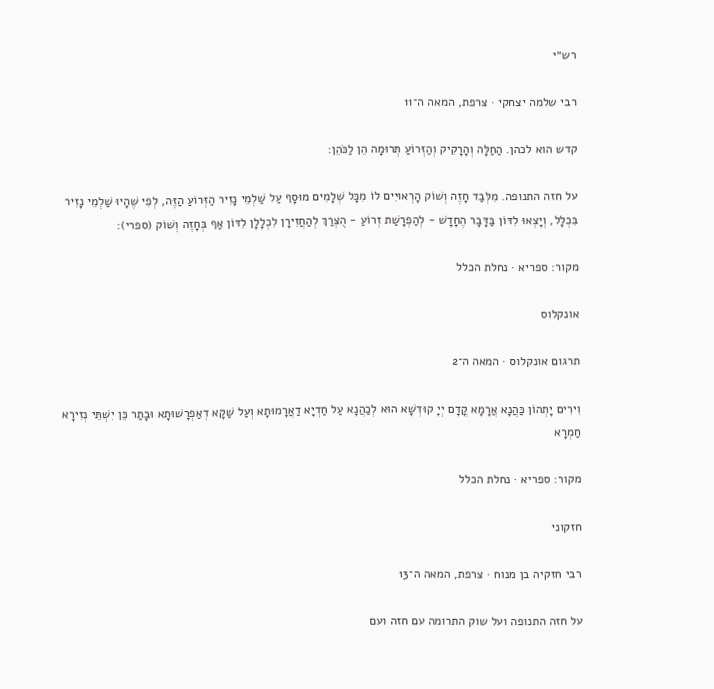רש״י

רבי שלמה יצחקי · צרפת, המאה ה־11

קדש הוא לכהן. הַחַלָּה וְהָרָקִיק וְהַזְּרוֹעַ תְּרוּמָה הֵן לַכֹּהֵן:

על חזה התנופה. מִלְּבַד חָזֶה וְשׁוֹק הָרְאוּיִים לוֹ מִכָּל שְׁלָמִים מוּסָף עַל שַׁלְמֵי נָזִיר הַזְּרוֹעַ הַזֶּה, לְפִי שֶׁהָיוּ שַׁלְמֵי נָזִיר בִּכְלָל, וְיָצְאוּ לִדּוֹן בַּדָּבָר הֶחָדָשׁ - לְהַפְרָשַׁת זְרוֹעַ - הֻצְרַךְ לְהַחֲזִירָן לִכְלָלָן לִדּוֹן אַף בְּחָזֶה וְשׁוֹק (ספרי):

מקור: ספריא · נחלת הכלל

אונקלוס

תרגום אונקלוס · המאה ה־2

וִירִים יָתְהוֹן כַּהֲנָא אֲרָמָא קֳדָם יְיָ קוּדְשָׁא הוּא לְכַהֲנָא עַל חַדְיָא דַאֲרָמוּתָא וְעַל שַׁקָא דְאַפְרָשׁוּתָא וּבָתַר כֵּן יִשְׁתֵּי נְזִירָא חַמְרָא

מקור: ספריא · נחלת הכלל

חזקוני

רבי חזקיה בן מנוח · צרפת, המאה ה־13

על חזה התנופה ועל שוק התרומה עם חזה ועם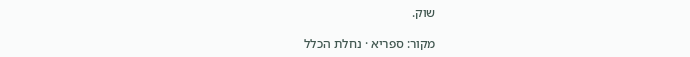שוק.

מקור: ספריא · נחלת הכלל